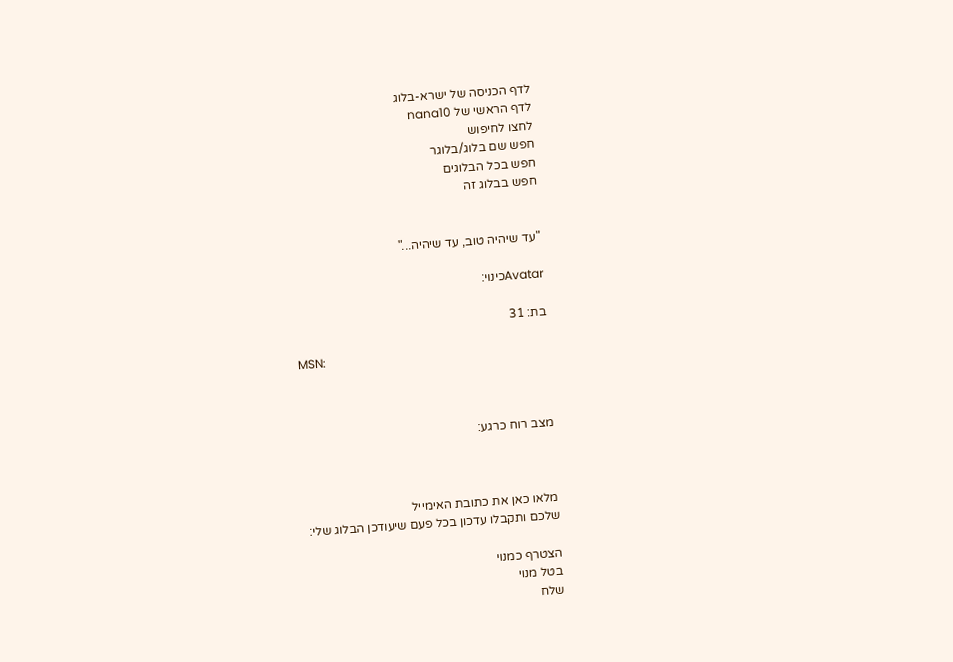לדף הכניסה של ישרא-בלוג
לדף הראשי של nana10
לחצו לחיפוש
חפש שם בלוג/בלוגר
חפש בכל הבלוגים
חפש בבלוג זה


"עד שיהיה טוב, עד שיהיה..."

Avatarכינוי:

בת: 31

MSN:



מצב רוח כרגע:



מלאו כאן את כתובת האימייל
שלכם ותקבלו עדכון בכל פעם שיעודכן הבלוג שלי:

הצטרף כמנוי
בטל מנוי
שלח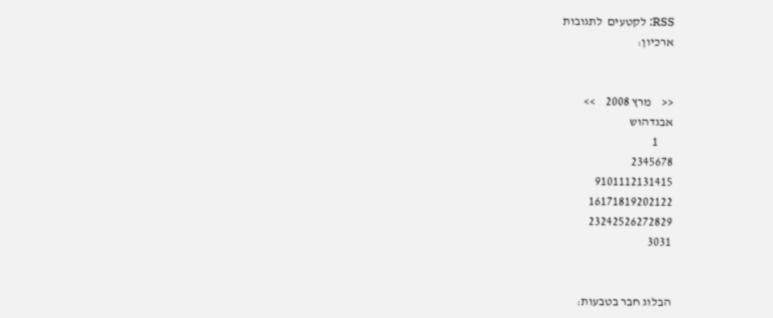RSS: לקטעים  לתגובות
ארכיון:


<<    מרץ 2008    >>
אבגדהוש
      1
2345678
9101112131415
16171819202122
23242526272829
3031


הבלוג חבר בטבעות: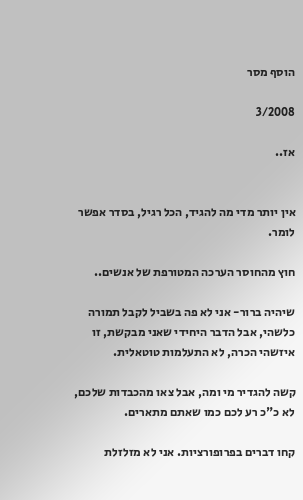הוסף מסר

3/2008

אז..


אין יותר מדי מה להגיד, הכל רגיל, בסדר אפשר לומר.

חוץ מהחוסר הערכה המטורפת של אנשים..

שיהיה ברור- אני לא פה בשביל לקבל תמורה כלשהי, אבל הדבר היחידי שאני מבקשת, זו איזשהי הכרה, לא התעלמות טוטאלית.

קשה להגדיר מי ומה, אבל צאו מהכבדות שלכם, לא כ"כ רע לכם כמו שאתם מתארים.

קחו דברים בפרופורציות. אני לא מזלזלת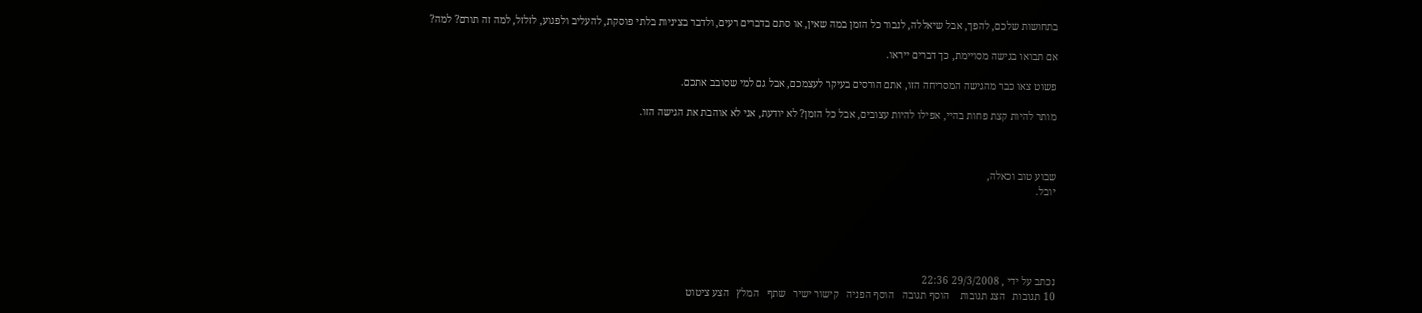בתחושות שלכם, להפך, אבל שיאללה, לנבור כל הזמן במה שאין, או סתם בדברים רעים, ולדבר בציניות בלתי פוסקת, להעליב ולפגוע, לזלזל, למה זה תורם? למה?

אם תבואו בגישה מסויימת, כך דברים ייראו.

פשוט צאו כבר מהגישה המסריחה הזו, אתם הורסים בעיקר לעצמכם, אבל גם למי שסובב אתכם.

מותר להיות קצת פחות בהיי, אפילו להיות עצובים, אבל כל הזמן? לא יודעת, אני לא אוהבת את הגישה הזו.



שבוע טוב וכאלה,
יובל.





נכתב על ידי , 29/3/2008 22:36
10 תגובות   הצג תגובות    הוסף תגובה   הוסף הפניה   קישור ישיר   שתף   המלץ   הצע ציטוט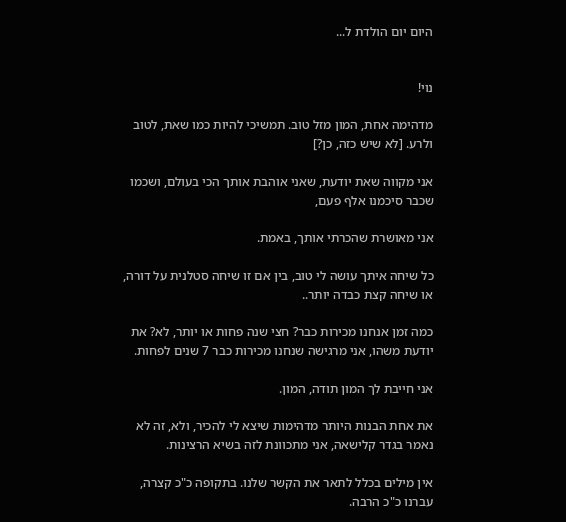היום יום הולדת ל...


נוי!

מדהימה אחת, המון מזל טוב. תמשיכי להיות כמו שאת, לטוב ולרע. [לא שיש כזה, כן?]

אני מקווה שאת יודעת, שאני אוהבת אותך הכי בעולם, ושכמו שכבר סיכמנו אלף פעם,

אני מאושרת שהכרתי אותך, באמת.

כל שיחה איתך עושה לי טוב, בין אם זו שיחה סטלנית על דורה, או שיחה קצת כבדה יותר..

כמה זמן אנחנו מכירות כבר? חצי שנה פחות או יותר, לא? את יודעת משהו, אני מרגישה שנחנו מכירות כבר 7 שנים לפחות.

אני חייבת לך המון תודה, המון.

את אחת הבנות היותר מדהימות שיצא לי להכיר, ולא, זה לא נאמר בגדר קלישאה, אני מתכוונת לזה בשיא הרצינות.

אין מילים בכלל לתאר את הקשר שלנו. בתקופה כ"כ קצרה, עברנו כ"כ הרבה.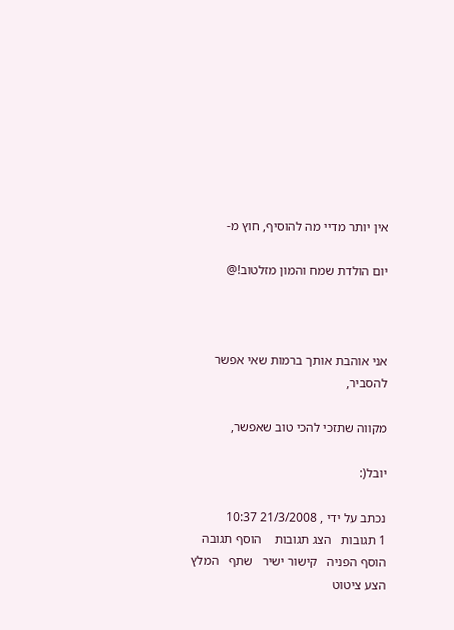אין יותר מדיי מה להוסיף, חוץ מ-

יום הולדת שמח והמון מזלטוב!@



אני אוהבת אותך ברמות שאי אפשר להסביר,

מקווה שתזכי להכי טוב שאפשר,

יובל(:

נכתב על ידי , 21/3/2008 10:37
1 תגובות   הצג תגובות    הוסף תגובה   הוסף הפניה   קישור ישיר   שתף   המלץ   הצע ציטוט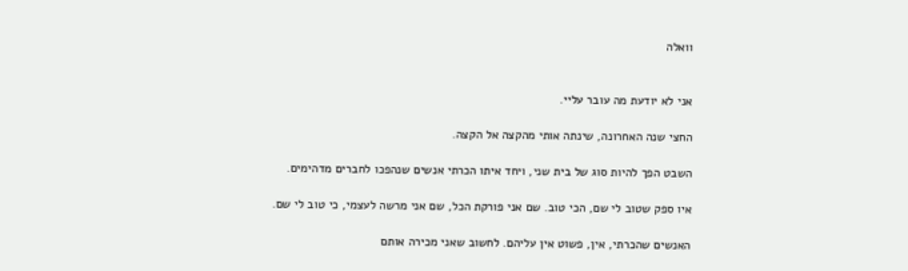וואלה


אני לא יודעת מה עובר עליי.

החצי שנה האחרונה, שינתה אותי מהקצה אל הקצה.

השבט הפך להיות סוג של בית שני, ויחד איתו הכרתי אנשים שנהפכו לחברים מדהימים.

איו ספק שטוב לי שם, הכי טוב. שם אני פורקת הכל, שם אני מרשה לעצמי, כי טוב לי שם.

האנשים שהכרתי, אין, פשוט אין עליהם. לחשוב שאני מכירה אותם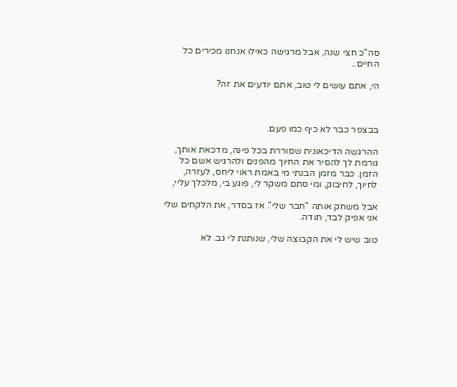סה"כ חצי שנה, אבל מרגישה כאילו אנחנו מכירים כל החיים..

הי, אתם עושים לי טוב, אתם יודעים את זה?



בבצפר כבר לא כיף כמו פעם.

ההרגשה הדיכאונית שסוררת בכל פינה, מדכאת אותך, גורמת לך להסיר את החיוך מהפנים ולהרגיש אשם כל הזמן. כבר מזמן הבנתי מי באמת ראוי ליחס, לעזרה, לחיוך, לחיבוק, ומי סתם משקר לי, פוגע בי, מלכלך עליי,

אבל משחק אותה "חבר שלי". אז בסדר, את הלקחים שלי אני אפיק לבד, תודה.

טוב שיש לי את הקבוצה שלי, שנותנת לי גב. לא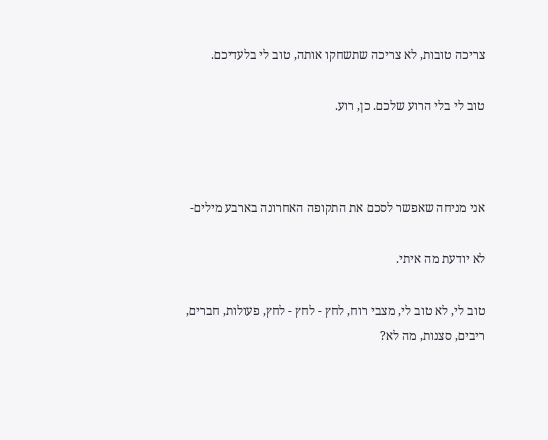צריכה טובות, לא צריכה שתשחקו אותה, טוב לי בלעדיכם.

טוב לי בלי הרוע שלכם. כן, רוע.



אני מניחה שאפשר לסכם את התקופה האחרונה בארבע מילים-

לא יודעת מה איתי.

טוב לי, לא טוב לי, מצבי רוח, לחץ - לחץ - לחץ, פעולות, חברים, ריבים, סצנות, מה לא?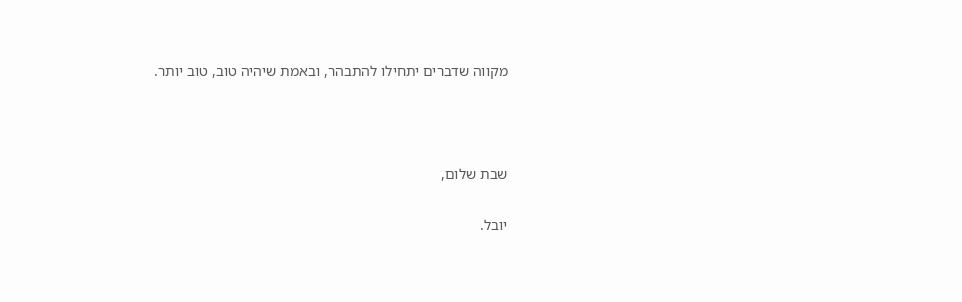מקווה שדברים יתחילו להתבהר, ובאמת שיהיה טוב, טוב יותר.



שבת שלום,

יובל.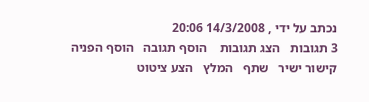נכתב על ידי , 14/3/2008 20:06
3 תגובות   הצג תגובות    הוסף תגובה   הוסף הפניה   קישור ישיר   שתף   המלץ   הצע ציטוט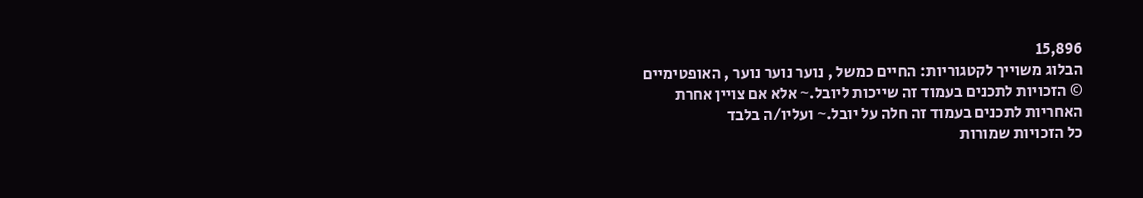15,896
הבלוג משוייך לקטגוריות: החיים כמשל , נוער נוער נוער , האופטימיים
© הזכויות לתכנים בעמוד זה שייכות ליובל.~ אלא אם צויין אחרת
האחריות לתכנים בעמוד זה חלה על יובל.~ ועליו/ה בלבד
כל הזכויות שמורות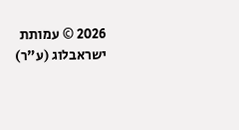2026 © עמותת ישראבלוג (ע"ר)